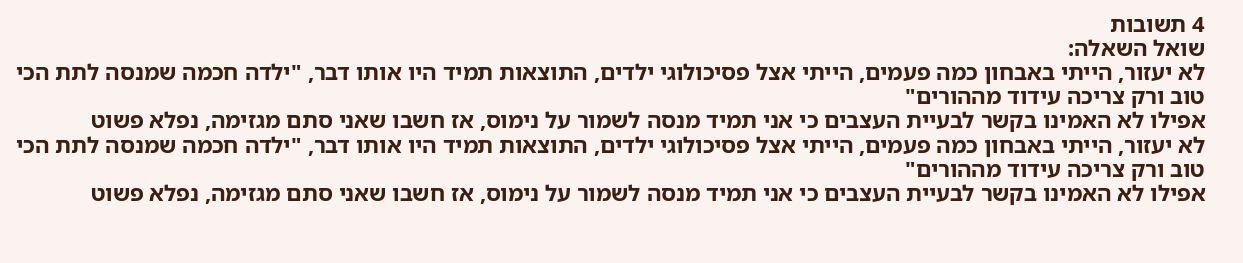4 תשובות
שואל השאלה:
לא יעזור, הייתי באבחון כמה פעמים, הייתי אצל פסיכולוגי ילדים, התוצאות תמיד היו אותו דבר, "ילדה חכמה שמנסה לתת הכי טוב ורק צריכה עידוד מההורים"
אפילו לא האמינו בקשר לבעיית העצבים כי אני תמיד מנסה לשמור על נימוס, אז חשבו שאני סתם מגזימה, נפלא פשוט
לא יעזור, הייתי באבחון כמה פעמים, הייתי אצל פסיכולוגי ילדים, התוצאות תמיד היו אותו דבר, "ילדה חכמה שמנסה לתת הכי טוב ורק צריכה עידוד מההורים"
אפילו לא האמינו בקשר לבעיית העצבים כי אני תמיד מנסה לשמור על נימוס, אז חשבו שאני סתם מגזימה, נפלא פשוט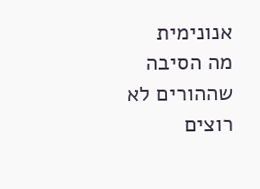אנונימית
מה הסיבה שההורים לא רוצים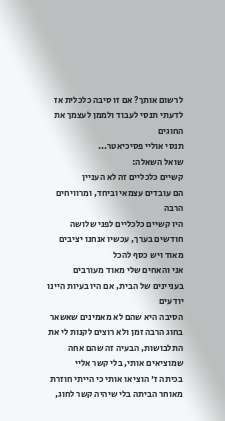לרשום אותך? אם זו סיבה כלכלית אז לדעתי תנסי לעבוד ולממן לעצמך את החוגים
תנסי אוליי פסיכיאטר...
שואל השאלה:
קשיים כלכליים זה לא העניין
הם עובדים עצמאי וביחד, ומרוויחים הרבה
היו קשיים כלכליים לפני שלושה חודשים בערך, עכשיו אנחנו יציבים מאוד ויש כסף להכל
אני והאחים שלי מאוד מעורבים בעניינים של הבית, אם היו בעיות היינו יודעים
הסיבה היא שהם לא מאמינים שאשאר בחוג הרבה זמן ולא רוצים לקנות לי את התלבושות, הבעיה זה שהם אחה שמוציאים אותי, בלי קשר אליי
בכיתה ז' הוציאו אותי כי הייתי חוזרת מאוחר הביתה בלי שיהיה קשר לחוג,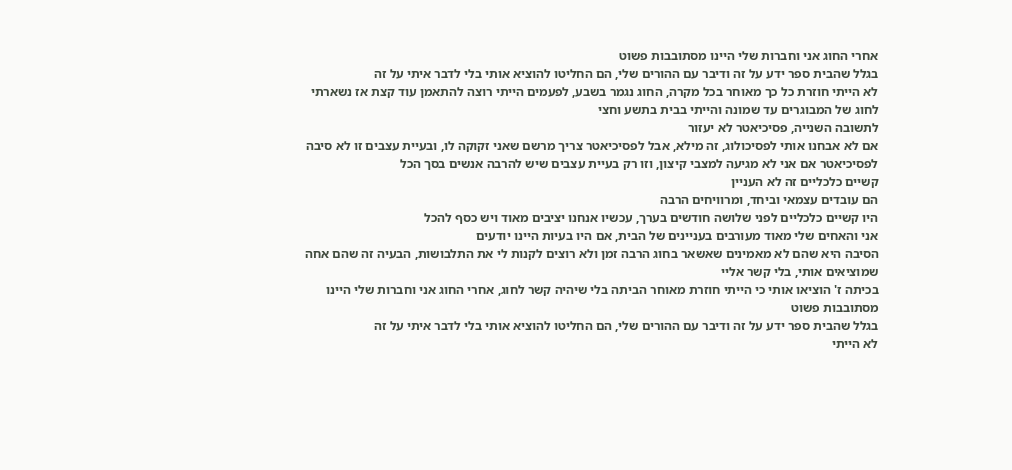אחרי החוג אני וחברות שלי היינו מסתובבות פשוט
בגלל שהבית ספר ידע על זה ודיבר עם ההורים שלי, הם החליטו להוציא אותי בלי לדבר איתי על זה
לא הייתי חוזרת כל כך מאוחר בכל מקרה, החוג נגמר בשבע, לפעמים הייתי רוצה להתאמן עוד קצת אז נשארתי לחוג של המבוגרים עד שמונה והייתי בבית בתשע וחצי
לתשובה השנייה, פסיכיאטר לא יעזור
אם לא אבחנו אותי לפסיכולוג, זה מילא, אבל לפסיכיאטר צריך מרשם שאני זקוקה לו, ובעיית עצבים זו לא סיבה לפסיכיאטר אם אני לא מגיעה למצבי קיצון, וזו רק בעיית עצבים שיש להרבה אנשים בסך הכל
קשיים כלכליים זה לא העניין
הם עובדים עצמאי וביחד, ומרוויחים הרבה
היו קשיים כלכליים לפני שלושה חודשים בערך, עכשיו אנחנו יציבים מאוד ויש כסף להכל
אני והאחים שלי מאוד מעורבים בעניינים של הבית, אם היו בעיות היינו יודעים
הסיבה היא שהם לא מאמינים שאשאר בחוג הרבה זמן ולא רוצים לקנות לי את התלבושות, הבעיה זה שהם אחה שמוציאים אותי, בלי קשר אליי
בכיתה ז' הוציאו אותי כי הייתי חוזרת מאוחר הביתה בלי שיהיה קשר לחוג, אחרי החוג אני וחברות שלי היינו מסתובבות פשוט
בגלל שהבית ספר ידע על זה ודיבר עם ההורים שלי, הם החליטו להוציא אותי בלי לדבר איתי על זה
לא הייתי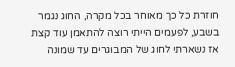חוזרת כל כך מאוחר בכל מקרה, החוג נגמר בשבע, לפעמים הייתי רוצה להתאמן עוד קצת אז נשארתי לחוג של המבוגרים עד שמונה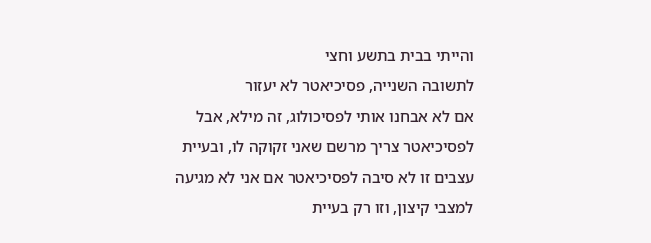והייתי בבית בתשע וחצי
לתשובה השנייה, פסיכיאטר לא יעזור
אם לא אבחנו אותי לפסיכולוג, זה מילא, אבל לפסיכיאטר צריך מרשם שאני זקוקה לו, ובעיית עצבים זו לא סיבה לפסיכיאטר אם אני לא מגיעה למצבי קיצון, וזו רק בעיית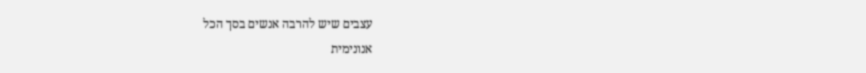עצבים שיש להרבה אנשים בסך הכל
אנונימית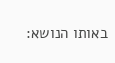באותו הנושא: